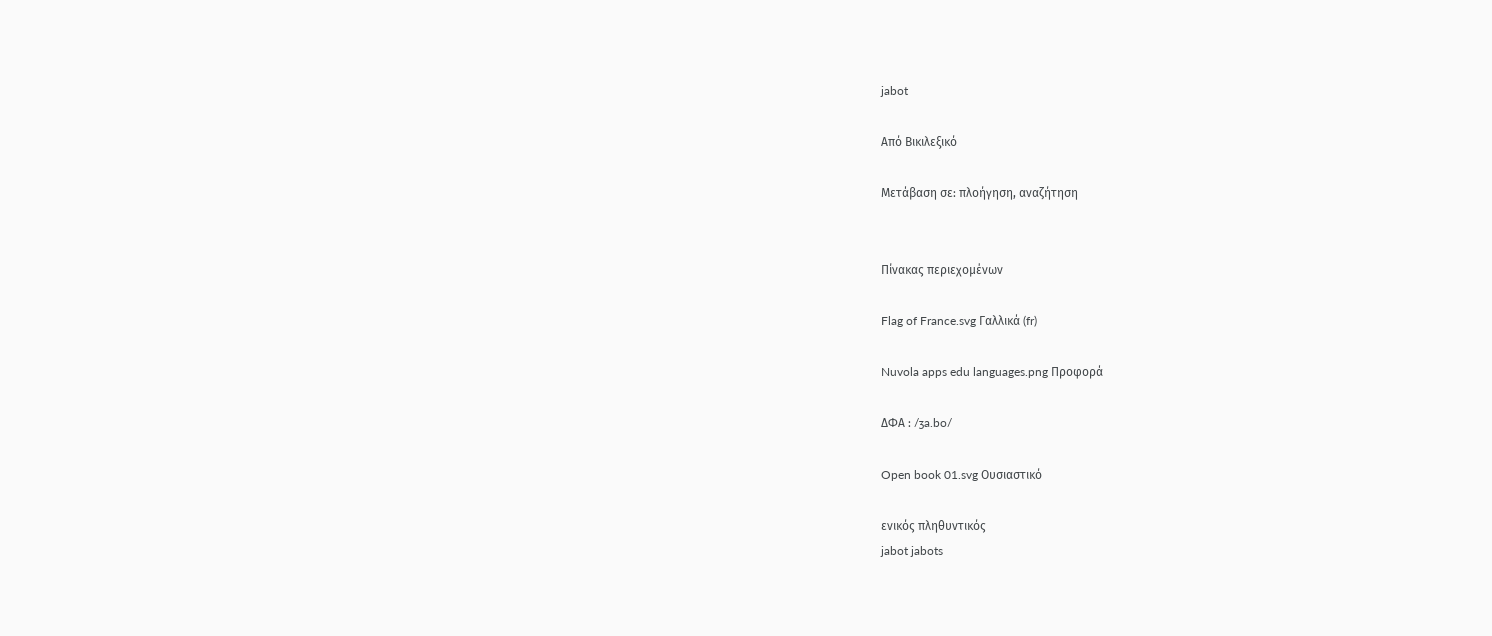jabot

Από Βικιλεξικό

Μετάβαση σε: πλοήγηση, αναζήτηση


Πίνακας περιεχομένων

Flag of France.svg Γαλλικά (fr)

Nuvola apps edu languages.png Προφορά

ΔΦΑ : /ʒa.bo/

Open book 01.svg Ουσιαστικό

ενικός πληθυντικός
jabot jabots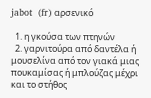jabot  (fr) αρσενικό

  1. η γκούσα των πτηνών
  2. γαρνιτούρα από δαντέλα ή μουσελίνα από τον γιακά μιας πουκαμίσας ή μπλούζας μέχρι και το στήθος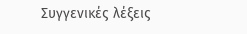Συγγενικές λέξεις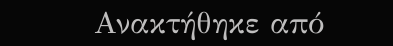Ανακτήθηκε από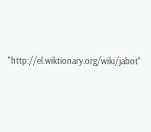"http://el.wiktionary.org/wiki/jabot"